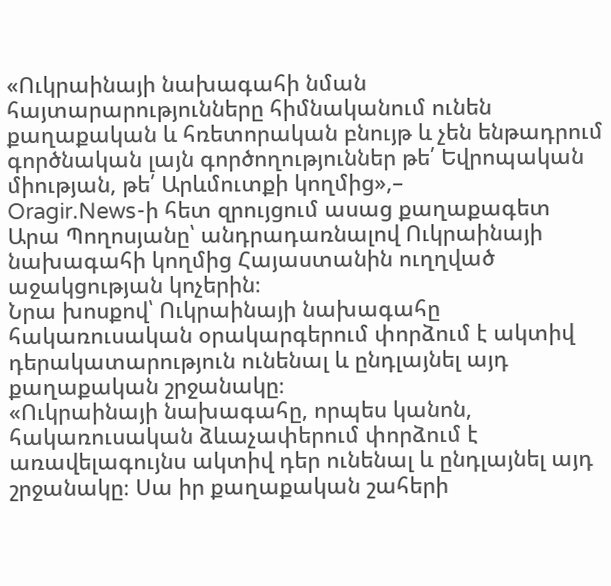«Ուկրաինայի նախագահի նման հայտարարությունները հիմնականում ունեն քաղաքական և հռետորական բնույթ և չեն ենթադրում գործնական լայն գործողություններ թե՛ Եվրոպական միության, թե՛ Արևմուտքի կողմից»,–
Oragir.News-ի հետ զրույցում ասաց քաղաքագետ Արա Պողոսյանը՝ անդրադառնալով Ուկրաինայի նախագահի կողմից Հայաստանին ուղղված աջակցության կոչերին։
Նրա խոսքով՝ Ուկրաինայի նախագահը հակառուսական օրակարգերում փորձում է ակտիվ դերակատարություն ունենալ և ընդլայնել այդ քաղաքական շրջանակը։
«Ուկրաինայի նախագահը, որպես կանոն, հակառուսական ձևաչափերում փորձում է առավելագույնս ակտիվ դեր ունենալ և ընդլայնել այդ շրջանակը։ Սա իր քաղաքական շահերի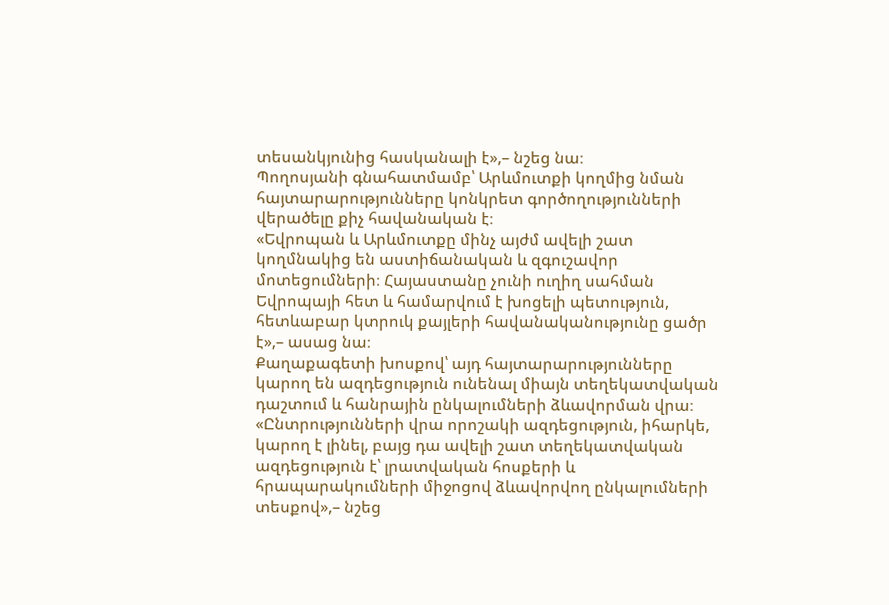տեսանկյունից հասկանալի է»,– նշեց նա։
Պողոսյանի գնահատմամբ՝ Արևմուտքի կողմից նման հայտարարությունները կոնկրետ գործողությունների վերածելը քիչ հավանական է։
«Եվրոպան և Արևմուտքը մինչ այժմ ավելի շատ կողմնակից են աստիճանական և զգուշավոր մոտեցումների։ Հայաստանը չունի ուղիղ սահման Եվրոպայի հետ և համարվում է խոցելի պետություն, հետևաբար կտրուկ քայլերի հավանականությունը ցածր է»,– ասաց նա։
Քաղաքագետի խոսքով՝ այդ հայտարարությունները կարող են ազդեցություն ունենալ միայն տեղեկատվական դաշտում և հանրային ընկալումների ձևավորման վրա։
«Ընտրությունների վրա որոշակի ազդեցություն, իհարկե, կարող է լինել, բայց դա ավելի շատ տեղեկատվական ազդեցություն է՝ լրատվական հոսքերի և հրապարակումների միջոցով ձևավորվող ընկալումների տեսքով»,– նշեց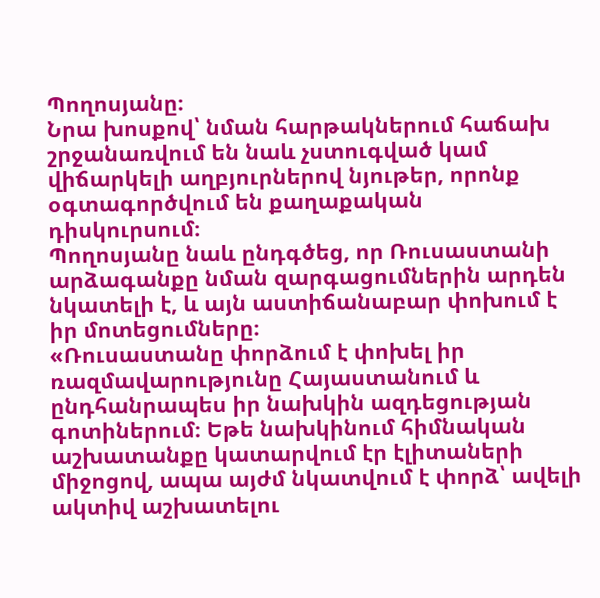Պողոսյանը։
Նրա խոսքով՝ նման հարթակներում հաճախ շրջանառվում են նաև չստուգված կամ վիճարկելի աղբյուրներով նյութեր, որոնք օգտագործվում են քաղաքական դիսկուրսում։
Պողոսյանը նաև ընդգծեց, որ Ռուսաստանի արձագանքը նման զարգացումներին արդեն նկատելի է, և այն աստիճանաբար փոխում է իր մոտեցումները։
«Ռուսաստանը փորձում է փոխել իր ռազմավարությունը Հայաստանում և ընդհանրապես իր նախկին ազդեցության գոտիներում։ Եթե նախկինում հիմնական աշխատանքը կատարվում էր էլիտաների միջոցով, ապա այժմ նկատվում է փորձ՝ ավելի ակտիվ աշխատելու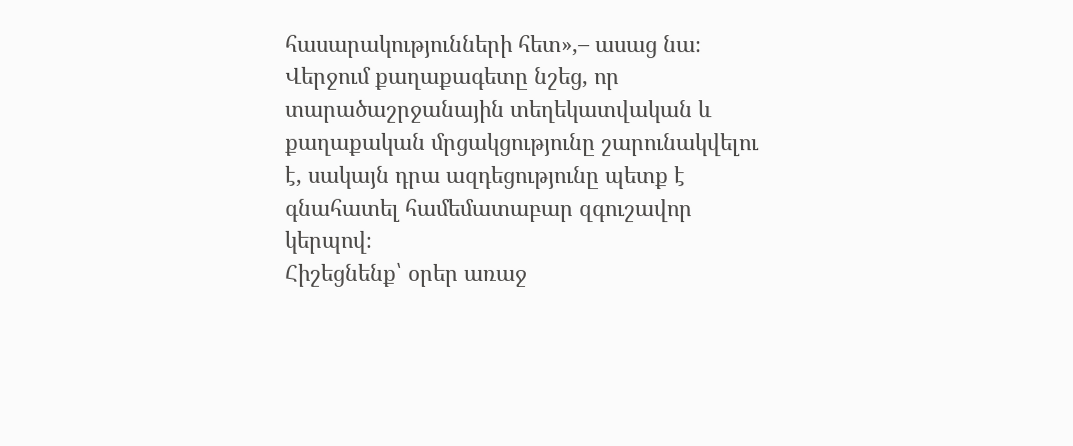հասարակությունների հետ»,– ասաց նա։
Վերջում քաղաքագետը նշեց, որ տարածաշրջանային տեղեկատվական և քաղաքական մրցակցությունը շարունակվելու է, սակայն դրա ազդեցությունը պետք է գնահատել համեմատաբար զգուշավոր կերպով։
Հիշեցնենք՝ օրեր առաջ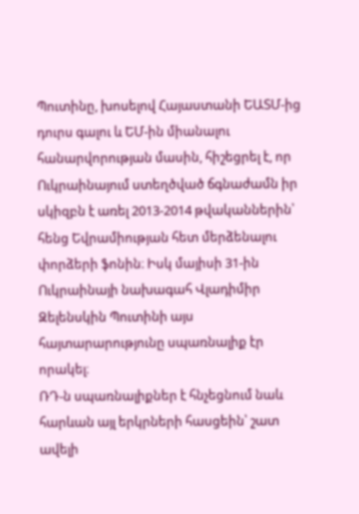Պուտինը, խոսելով Հայաստանի ԵԱՏՄ-ից դուրս գալու և ԵՄ-ին միանալու հանարվորության մասին, հիշեցրել է, որ Ուկրաինայում ստեղծված ճգնաժամն իր սկիզբն է առել 2013-2014 թվականներին՝ հենց Եվրամիության հետ մերձենալու փորձերի ֆոնին։ Իսկ մայիսի 31-ին Ուկրաինայի նախագահ Վլադիմիր Զելենսկին Պուտինի այս հայտարարությունը սպառնալիք էր
որակել։
ՌԴ-ն սպառնալիքներ է հնչեցնում նաև հարևան այլ երկրների հասցեին՝ շատ ավելի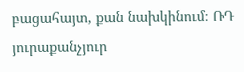բացահայտ, քան նախկինում։ ՌԴ յուրաքանչյուր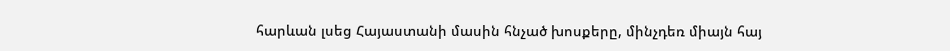հարևան լսեց Հայաստանի մասին հնչած խոսքերը, մինչդեռ միայն հայ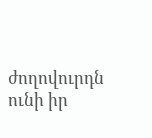ժողովուրդն ունի իր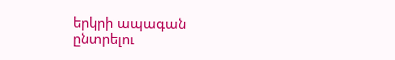երկրի ապագան ընտրելու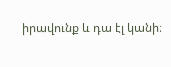իրավունք և դա էլ կանի։